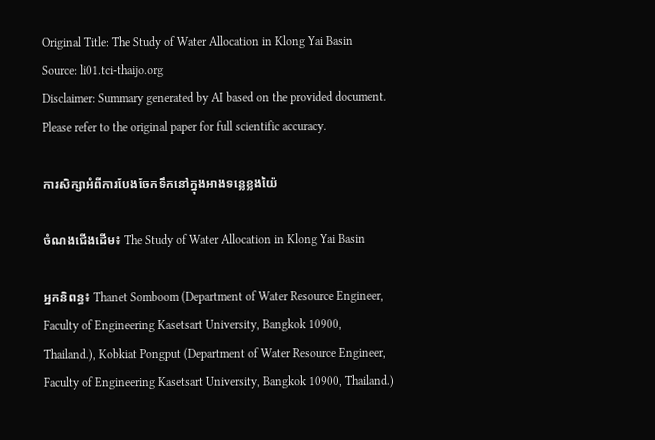Original Title: The Study of Water Allocation in Klong Yai Basin
Source: li01.tci-thaijo.org
Disclaimer: Summary generated by AI based on the provided document. Please refer to the original paper for full scientific accuracy.

ការសិក្សាអំពីការបែងចែកទឹកនៅក្នុងអាងទន្លេខ្លងយ៉ៃ

ចំណងជើងដើម៖ The Study of Water Allocation in Klong Yai Basin

អ្នកនិពន្ធ៖ Thanet Somboom (Department of Water Resource Engineer, Faculty of Engineering Kasetsart University, Bangkok 10900, Thailand.), Kobkiat Pongput (Department of Water Resource Engineer, Faculty of Engineering Kasetsart University, Bangkok 10900, Thailand.)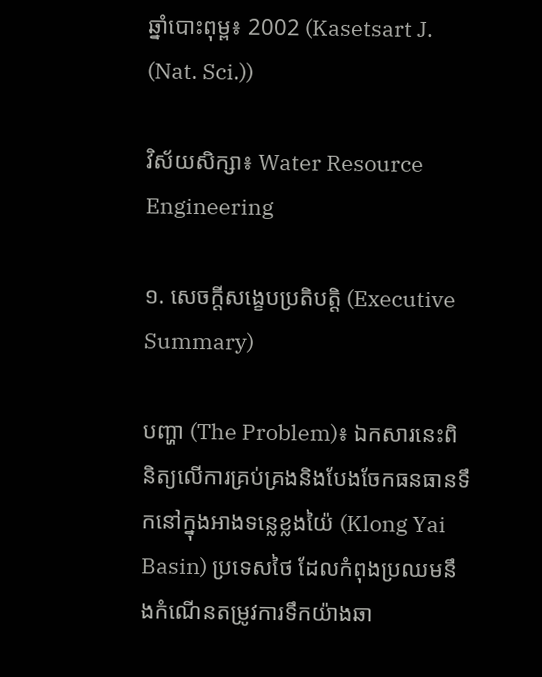ឆ្នាំបោះពុម្ព៖ 2002 (Kasetsart J. (Nat. Sci.))

វិស័យសិក្សា៖ Water Resource Engineering

១. សេចក្តីសង្ខេបប្រតិបត្តិ (Executive Summary)

បញ្ហា (The Problem)៖ ឯកសារនេះពិនិត្យលើការគ្រប់គ្រងនិងបែងចែកធនធានទឹកនៅក្នុងអាងទន្លេខ្លងយ៉ៃ (Klong Yai Basin) ប្រទេសថៃ ដែលកំពុងប្រឈមនឹងកំណើនតម្រូវការទឹកយ៉ាងឆា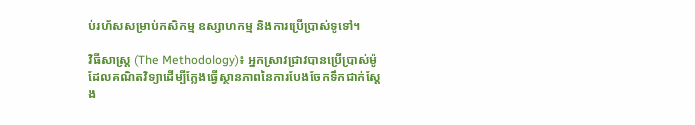ប់រហ័សសម្រាប់កសិកម្ម ឧស្សាហកម្ម និងការប្រើប្រាស់ទូទៅ។

វិធីសាស្ត្រ (The Methodology)៖ អ្នកស្រាវជ្រាវបានប្រើប្រាស់ម៉ូដែលគណិតវិទ្យាដើម្បីក្លែងធ្វើស្ថានភាពនៃការបែងចែកទឹកជាក់ស្តែង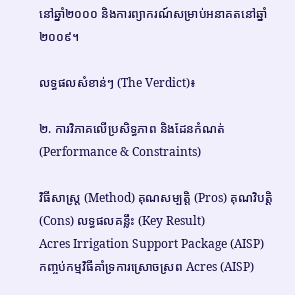នៅឆ្នាំ២០០០ និងការព្យាករណ៍សម្រាប់អនាគតនៅឆ្នាំ២០០៩។

លទ្ធផលសំខាន់ៗ (The Verdict)៖

២. ការវិភាគលើប្រសិទ្ធភាព និងដែនកំណត់ (Performance & Constraints)

វិធីសាស្ត្រ (Method) គុណសម្បត្តិ (Pros) គុណវិបត្តិ (Cons) លទ្ធផលគន្លឹះ (Key Result)
Acres Irrigation Support Package (AISP)
កញ្ចប់កម្មវិធីគាំទ្រការស្រោចស្រព Acres (AISP)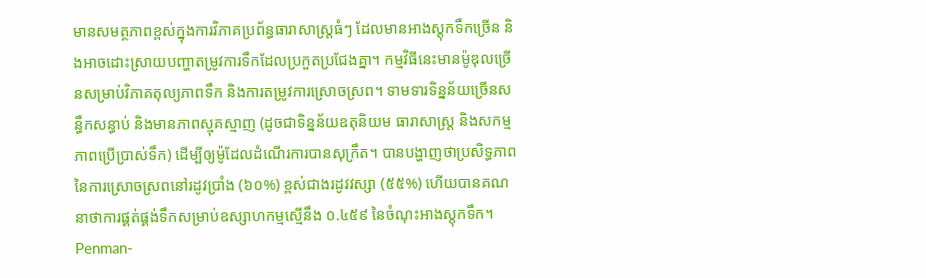មានសមត្ថភាពខ្ពស់ក្នុងការវិភាគប្រព័ន្ធធារាសាស្ត្រធំៗ ដែលមានអាងស្តុកទឹកច្រើន និងអាចដោះស្រាយបញ្ហាតម្រូវការទឹកដែលប្រកួតប្រជែងគ្នា។ កម្មវិធីនេះមានម៉ូឌុលច្រើនសម្រាប់វិភាគតុល្យភាពទឹក និងការតម្រូវការស្រោចស្រព។ ទាមទារទិន្នន័យច្រើនសន្ធឹកសន្ធាប់ និងមានភាពស្មុគស្មាញ (ដូចជាទិន្នន័យឧតុនិយម ធារាសាស្ត្រ និងសកម្មភាពប្រើប្រាស់ទឹក) ដើម្បីឲ្យម៉ូដែលដំណើរការបានសុក្រឹត។ បានបង្ហាញថាប្រសិទ្ធភាពនៃការស្រោចស្រពនៅរដូវប្រាំង (៦០%) ខ្ពស់ជាងរដូវវស្សា (៥៥%) ហើយបានគណនាថាការផ្គត់ផ្គង់ទឹកសម្រាប់ឧស្សាហកម្មស្មើនឹង ០.៤៥៩ នៃចំណុះអាងស្តុកទឹក។
Penman-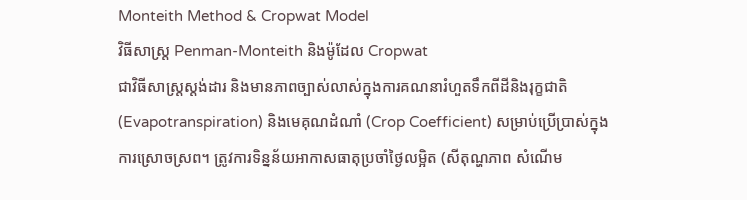Monteith Method & Cropwat Model
វិធីសាស្ត្រ Penman-Monteith និងម៉ូដែល Cropwat
ជាវិធីសាស្ត្រស្តង់ដារ និងមានភាពច្បាស់លាស់ក្នុងការគណនារំហួតទឹកពីដីនិងរុក្ខជាតិ (Evapotranspiration) និងមេគុណដំណាំ (Crop Coefficient) សម្រាប់ប្រើប្រាស់ក្នុងការស្រោចស្រព។ ត្រូវការទិន្នន័យអាកាសធាតុប្រចាំថ្ងៃលម្អិត (សីតុណ្ហភាព សំណើម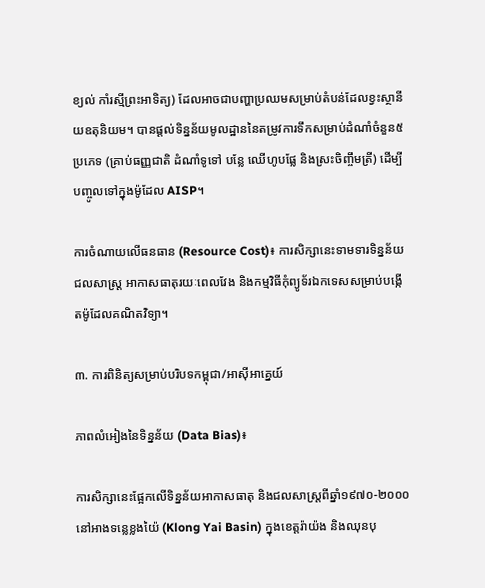ខ្យល់ កាំរស្មីព្រះអាទិត្យ) ដែលអាចជាបញ្ហាប្រឈមសម្រាប់តំបន់ដែលខ្វះស្ថានីយឧតុនិយម។ បានផ្តល់ទិន្នន័យមូលដ្ឋាននៃតម្រូវការទឹកសម្រាប់ដំណាំចំនួន៥ប្រភេទ (គ្រាប់ធញ្ញជាតិ ដំណាំទូទៅ បន្លែ ឈើហូបផ្លែ និងស្រះចិញ្ចឹមត្រី) ដើម្បីបញ្ចូលទៅក្នុងម៉ូដែល AISP។

ការចំណាយលើធនធាន (Resource Cost)៖ ការសិក្សានេះទាមទារទិន្នន័យជលសាស្ត្រ អាកាសធាតុរយៈពេលវែង និងកម្មវិធីកុំព្យូទ័រឯកទេសសម្រាប់បង្កើតម៉ូដែលគណិតវិទ្យា។

៣. ការពិនិត្យសម្រាប់បរិបទកម្ពុជា/អាស៊ីអាគ្នេយ៍

ភាពលំអៀងនៃទិន្នន័យ (Data Bias)៖

ការសិក្សានេះផ្អែកលើទិន្នន័យអាកាសធាតុ និងជលសាស្ត្រពីឆ្នាំ១៩៧០-២០០០ នៅអាងទន្លេខ្លងយ៉ៃ (Klong Yai Basin) ក្នុងខេត្តរ៉ាយ៉ង និងឈុនបុ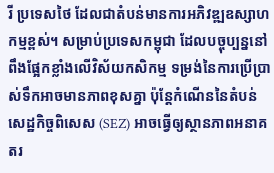រី ប្រទេសថៃ ដែលជាតំបន់មានការអភិវឌ្ឍឧស្សាហកម្មខ្ពស់។ សម្រាប់ប្រទេសកម្ពុជា ដែលបច្ចុប្បន្ននៅពឹងផ្អែកខ្លាំងលើវិស័យកសិកម្ម ទម្រង់នៃការប្រើប្រាស់ទឹកអាចមានភាពខុសគ្នា ប៉ុន្តែកំណើននៃតំបន់សេដ្ឋកិច្ចពិសេស (SEZ) អាចធ្វើឲ្យស្ថានភាពអនាគតរ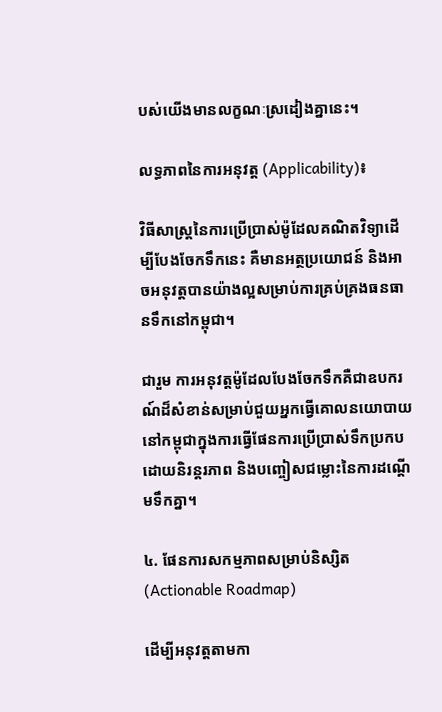បស់យើងមានលក្ខណៈស្រដៀងគ្នានេះ។

លទ្ធភាពនៃការអនុវត្ត (Applicability)៖

វិធីសាស្ត្រនៃការប្រើប្រាស់ម៉ូដែលគណិតវិទ្យាដើម្បីបែងចែកទឹកនេះ គឺមានអត្ថប្រយោជន៍ និងអាចអនុវត្តបានយ៉ាងល្អសម្រាប់ការគ្រប់គ្រងធនធានទឹកនៅកម្ពុជា។

ជារួម ការអនុវត្តម៉ូដែលបែងចែកទឹកគឺជាឧបករណ៍ដ៏សំខាន់សម្រាប់ជួយអ្នកធ្វើគោលនយោបាយនៅកម្ពុជាក្នុងការធ្វើផែនការប្រើប្រាស់ទឹកប្រកបដោយនិរន្តរភាព និងបញ្ចៀសជម្លោះនៃការដណ្តើមទឹកគ្នា។

៤. ផែនការសកម្មភាពសម្រាប់និស្សិត (Actionable Roadmap)

ដើម្បីអនុវត្តតាមកា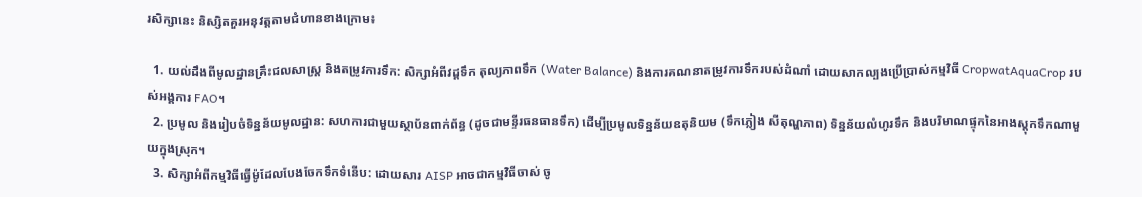រសិក្សានេះ និស្សិតគួរអនុវត្តតាមជំហានខាងក្រោម៖

  1. យល់ដឹងពីមូលដ្ឋានគ្រឹះជលសាស្ត្រ និងតម្រូវការទឹក: សិក្សាអំពីវដ្តទឹក តុល្យភាពទឹក (Water Balance) និងការគណនាតម្រូវការទឹករបស់ដំណាំ ដោយសាកល្បងប្រើប្រាស់កម្មវិធី CropwatAquaCrop របស់អង្គការ FAO។
  2. ប្រមូល និងរៀបចំទិន្នន័យមូលដ្ឋាន: សហការជាមួយស្ថាប័នពាក់ព័ន្ធ (ដូចជាមន្ទីរធនធានទឹក) ដើម្បីប្រមូលទិន្នន័យឧតុនិយម (ទឹកភ្លៀង សីតុណ្ហភាព) ទិន្នន័យលំហូរទឹក និងបរិមាណផ្ទុកនៃអាងស្តុកទឹកណាមួយក្នុងស្រុក។
  3. សិក្សាអំពីកម្មវិធីធ្វើម៉ូដែលបែងចែកទឹកទំនើប: ដោយសារ AISP អាចជាកម្មវិធីចាស់ ចូ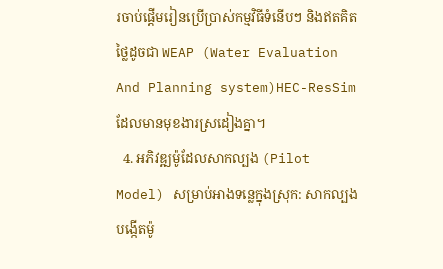រចាប់ផ្តើមរៀនប្រើប្រាស់កម្មវិធីទំនើបៗ និងឥតគិតថ្លៃដូចជា WEAP (Water Evaluation And Planning system)HEC-ResSim ដែលមានមុខងារស្រដៀងគ្នា។
  4. អភិវឌ្ឍម៉ូដែលសាកល្បង (Pilot Model) សម្រាប់អាងទន្លេក្នុងស្រុក: សាកល្បងបង្កើតម៉ូ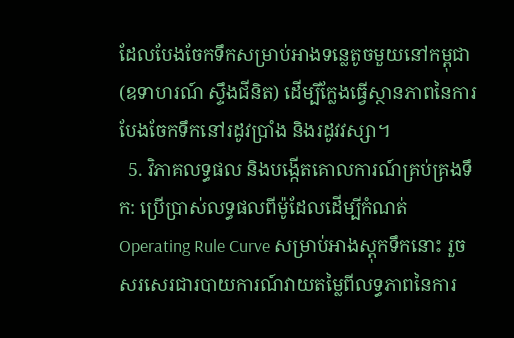ដែលបែងចែកទឹកសម្រាប់អាងទន្លេតូចមួយនៅកម្ពុជា (ឧទាហរណ៍ ស្ទឹងជីនិត) ដើម្បីក្លែងធ្វើស្ថានភាពនៃការបែងចែកទឹកនៅរដូវប្រាំង និងរដូវវស្សា។
  5. វិភាគលទ្ធផល និងបង្កើតគោលការណ៍គ្រប់គ្រងទឹក: ប្រើប្រាស់លទ្ធផលពីម៉ូដែលដើម្បីកំណត់ Operating Rule Curve សម្រាប់អាងស្តុកទឹកនោះ រួចសរសេរជារបាយការណ៍វាយតម្លៃពីលទ្ធភាពនៃការ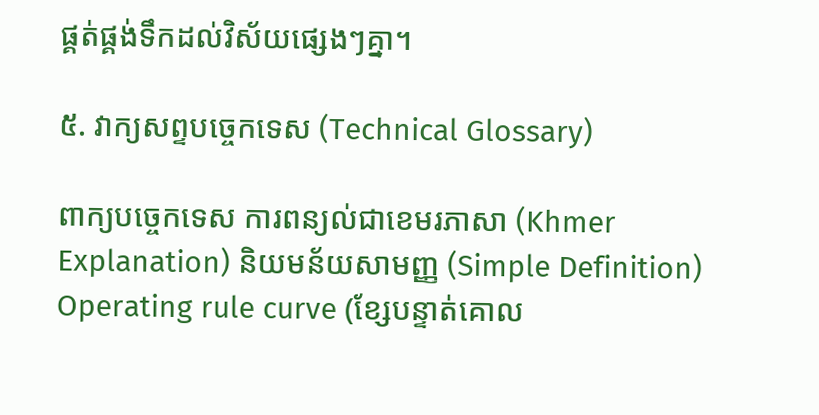ផ្គត់ផ្គង់ទឹកដល់វិស័យផ្សេងៗគ្នា។

៥. វាក្យសព្ទបច្ចេកទេស (Technical Glossary)

ពាក្យបច្ចេកទេស ការពន្យល់ជាខេមរភាសា (Khmer Explanation) និយមន័យសាមញ្ញ (Simple Definition)
Operating rule curve (ខ្សែបន្ទាត់គោល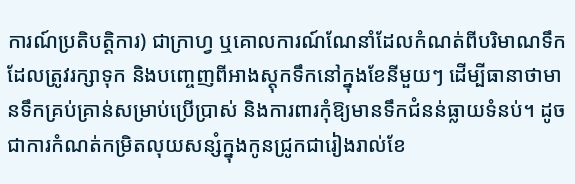ការណ៍ប្រតិបត្តិការ) ជាក្រាហ្វ ឬគោលការណ៍ណែនាំដែលកំណត់ពីបរិមាណទឹកដែលត្រូវរក្សាទុក និងបញ្ចេញពីអាងស្តុកទឹកនៅក្នុងខែនីមួយៗ ដើម្បីធានាថាមានទឹកគ្រប់គ្រាន់សម្រាប់ប្រើប្រាស់ និងការពារកុំឱ្យមានទឹកជំនន់ធ្លាយទំនប់។ ដូចជាការកំណត់កម្រិតលុយសន្សំក្នុងកូនជ្រូកជារៀងរាល់ខែ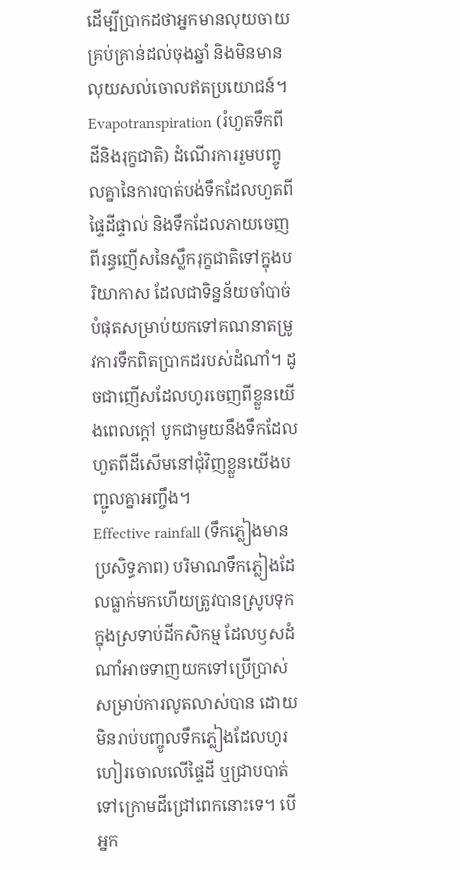ដើម្បីប្រាកដថាអ្នកមានលុយចាយគ្រប់គ្រាន់ដល់ចុងឆ្នាំ និងមិនមានលុយសល់ចោលឥតប្រយោជន៍។
Evapotranspiration (រំហួតទឹកពីដីនិងរុក្ខជាតិ) ដំណើរការរួមបញ្ចូលគ្នានៃការបាត់បង់ទឹកដែលហួតពីផ្ទៃដីផ្ទាល់ និងទឹកដែលភាយចេញពីរន្ធញើសនៃស្លឹករុក្ខជាតិទៅក្នុងបរិយាកាស ដែលជាទិន្នន័យចាំបាច់បំផុតសម្រាប់យកទៅគណនាតម្រូវការទឹកពិតប្រាកដរបស់ដំណាំ។ ដូចជាញើសដែលហូរចេញពីខ្លួនយើងពេលក្តៅ បូកជាមួយនឹងទឹកដែលហួតពីដីសើមនៅជុំវិញខ្លួនយើងបញ្ជូលគ្នាអញ្ចឹង។
Effective rainfall (ទឹកភ្លៀងមានប្រសិទ្ធភាព) បរិមាណទឹកភ្លៀងដែលធ្លាក់មកហើយត្រូវបានស្រូបទុកក្នុងស្រទាប់ដីកសិកម្ម ដែលឫសដំណាំអាចទាញយកទៅប្រើប្រាស់សម្រាប់ការលូតលាស់បាន ដោយមិនរាប់បញ្ចូលទឹកភ្លៀងដែលហូរហៀរចោលលើផ្ទៃដី ឬជ្រាបបាត់ទៅក្រោមដីជ្រៅពេកនោះទេ។ បើអ្នក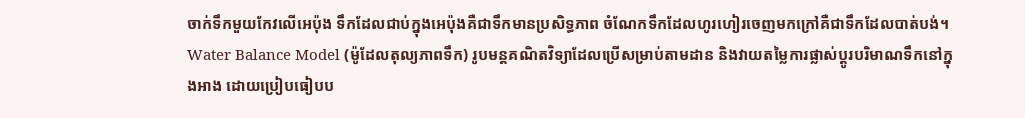ចាក់ទឹកមួយកែវលើអេប៉ុង ទឹកដែលជាប់ក្នុងអេប៉ុងគឺជាទឹកមានប្រសិទ្ធភាព ចំណែកទឹកដែលហូរហៀរចេញមកក្រៅគឺជាទឹកដែលបាត់បង់។
Water Balance Model (ម៉ូដែលតុល្យភាពទឹក) រូបមន្តគណិតវិទ្យាដែលប្រើសម្រាប់តាមដាន និងវាយតម្លៃការផ្លាស់ប្តូរបរិមាណទឹកនៅក្នុងអាង ដោយប្រៀបធៀបប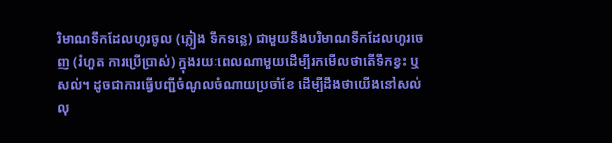រិមាណទឹកដែលហូរចូល (ភ្លៀង ទឹកទន្លេ) ជាមួយនឹងបរិមាណទឹកដែលហូរចេញ (រំហួត ការប្រើប្រាស់) ក្នុងរយៈពេលណាមួយដើម្បីរកមើលថាតើទឹកខ្វះ ឬសល់។ ដូចជាការធ្វើបញ្ជីចំណូលចំណាយប្រចាំខែ ដើម្បីដឹងថាយើងនៅសល់លុ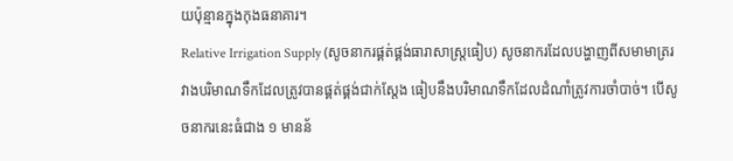យប៉ុន្មានក្នុងកុងធនាគារ។
Relative Irrigation Supply (សូចនាករផ្គត់ផ្គង់ធារាសាស្ត្រធៀប) សូចនាករដែលបង្ហាញពីសមាមាត្ររវាងបរិមាណទឹកដែលត្រូវបានផ្គត់ផ្គង់ជាក់ស្តែង ធៀបនឹងបរិមាណទឹកដែលដំណាំត្រូវការចាំបាច់។ បើសូចនាករនេះធំជាង ១ មានន័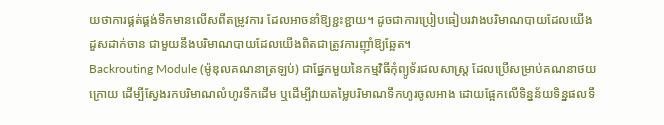យថាការផ្គត់ផ្គង់ទឹកមានលើសពីតម្រូវការ ដែលអាចនាំឱ្យខ្ជះខ្ជាយ។ ដូចជាការប្រៀបធៀបរវាងបរិមាណបាយដែលយើងដួសដាក់ចាន ជាមួយនឹងបរិមាណបាយដែលយើងពិតជាត្រូវការញ៉ាំឱ្យឆ្អែត។
Backrouting Module (ម៉ូឌុលគណនាត្រឡប់) ជាផ្នែកមួយនៃកម្មវិធីកុំព្យូទ័រជលសាស្ត្រ ដែលប្រើសម្រាប់គណនាថយក្រោយ ដើម្បីស្វែងរកបរិមាណលំហូរទឹកដើម ឬដើម្បីវាយតម្លៃបរិមាណទឹកហូរចូលអាង ដោយផ្អែកលើទិន្នន័យទិន្នផលទឹ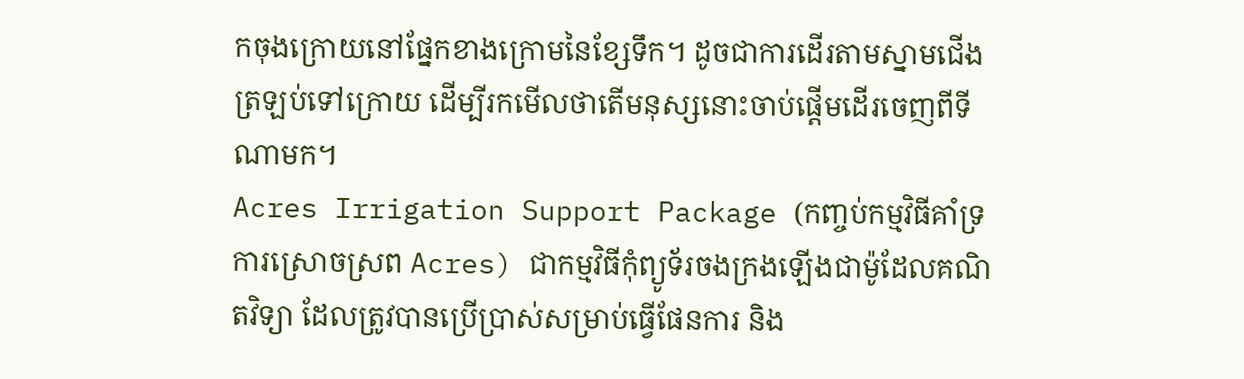កចុងក្រោយនៅផ្នែកខាងក្រោមនៃខ្សែទឹក។ ដូចជាការដើរតាមស្នាមជើងត្រឡប់ទៅក្រោយ ដើម្បីរកមើលថាតើមនុស្សនោះចាប់ផ្តើមដើរចេញពីទីណាមក។
Acres Irrigation Support Package (កញ្ចប់កម្មវិធីគាំទ្រការស្រោចស្រព Acres) ជាកម្មវិធីកុំព្យូទ័រចងក្រងឡើងជាម៉ូដែលគណិតវិទ្យា ដែលត្រូវបានប្រើប្រាស់សម្រាប់ធ្វើផែនការ និង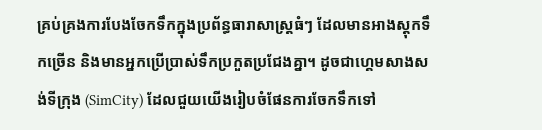គ្រប់គ្រងការបែងចែកទឹកក្នុងប្រព័ន្ធធារាសាស្ត្រធំៗ ដែលមានអាងស្តុកទឹកច្រើន និងមានអ្នកប្រើប្រាស់ទឹកប្រកួតប្រជែងគ្នា។ ដូចជាហ្គេមសាងសង់ទីក្រុង (SimCity) ដែលជួយយើងរៀបចំផែនការចែកទឹកទៅ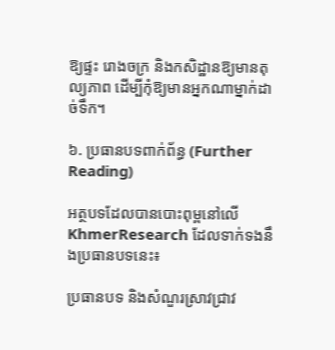ឱ្យផ្ទះ រោងចក្រ និងកសិដ្ឋានឱ្យមានតុល្យភាព ដើម្បីកុំឱ្យមានអ្នកណាម្នាក់ដាច់ទឹក។

៦. ប្រធានបទពាក់ព័ន្ធ (Further Reading)

អត្ថបទដែលបានបោះពុម្ពនៅលើ KhmerResearch ដែលទាក់ទងនឹងប្រធានបទនេះ៖

ប្រធានបទ និងសំណួរស្រាវជ្រាវ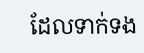ដែលទាក់ទង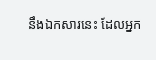នឹងឯកសារនេះ ដែលអ្នក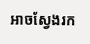អាចស្វែងរក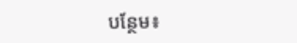បន្ថែម៖